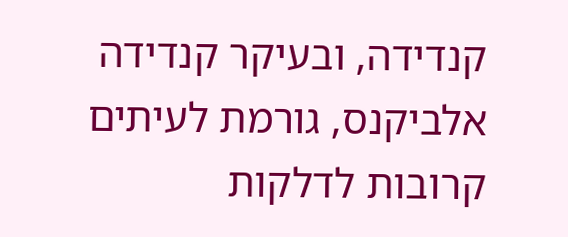קנדידה, ובעיקר קנדידה אלביקנס, גורמת לעיתים קרובות לדלקות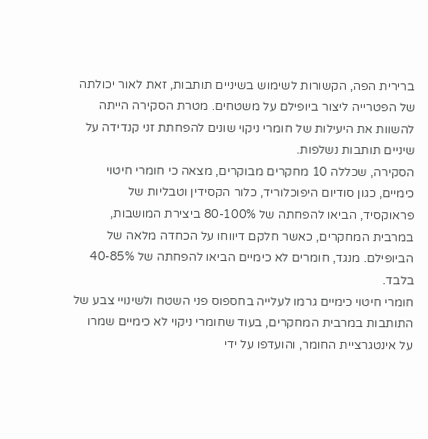ברירית הפה, הקשורות לשימוש בשיניים תותבות, זאת לאור יכולתה של הפטרייה ליצור ביופילם על משטחים. מטרת הסקירה הייתה להשוות את היעילות של חומרי ניקוי שונים להפחתת זני קנדידה על שיניים תותבות נשלפות.
הסקירה, שכללה 10 מחקרים מבוקרים, מצאה כי חומרי חיטוי כימיים, כגון סודיום היפוכלוריד, כלור הקסידין וטבליות של פראוקסיד, הביאו להפחתה של 80-100% ביצירת המושבות, במרבית המחקרים, כאשר חלקם דיווחו על הכחדה מלאה של הביופילם. מנגד, חומרים לא כימיים הביאו להפחתה של 40-85% בלבד.
חומרי חיטוי כימיים גרמו לעלייה בחספוס פני השטח ולשינויי צבע של התותבות במרבית המחקרים, בעוד שחומרי ניקוי לא כימיים שמרו על אינטגרציית החומר, והועדפו על ידי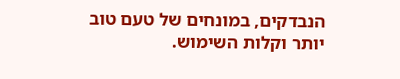הנבדקים, במונחים של טעם טוב יותר וקלות השימוש.